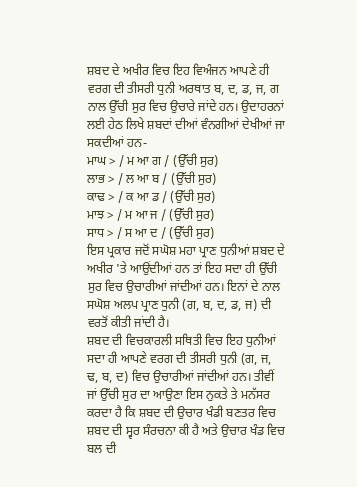ਸ਼ਬਦ ਦੇ ਅਖੀਰ ਵਿਚ ਇਹ ਵਿਅੰਜਨ ਆਪਣੇ ਹੀ ਵਰਗ ਦੀ ਤੀਸਰੀ ਧੁਨੀ ਅਰਥਾਤ ਬ, ਦ, ਡ, ਜ, ਗ ਨਾਲ ਉੱਚੀ ਸੁਰ ਵਿਚ ਉਚਾਰੇ ਜਾਂਦੇ ਹਨ। ਉਦਾਹਰਨਾਂ ਲਈ ਹੇਠ ਲਿਖੇ ਸ਼ਬਦਾਂ ਦੀਆਂ ਵੰਨਗੀਆਂ ਦੇਖੀਆਂ ਜਾ ਸਕਦੀਆਂ ਹਨ-
ਮਾਘ > / ਮ ਆ ਗ / (ਉੱਚੀ ਸੁਰ)
ਲਾਭ > / ਲ ਆ ਬ / (ਉੱਚੀ ਸੁਰ)
ਕਾਢ > / ਕ ਆ ਡ / (ਉੱਚੀ ਸੁਰ)
ਮਾਝ > / ਮ ਆ ਜ / (ਉੱਚੀ ਸੁਰ)
ਸਾਧ > / ਸ ਆ ਦ / (ਉੱਚੀ ਸੁਰ)
ਇਸ ਪ੍ਰਕਾਰ ਜਦੋਂ ਸਘੋਸ਼ ਮਹਾ ਪ੍ਰਾਣ ਧੁਨੀਆਂ ਸ਼ਬਦ ਦੇ ਅਖੀਰ 'ਤੇ ਆਉਂਦੀਆਂ ਹਨ ਤਾਂ ਇਹ ਸਦਾ ਹੀ ਉੱਚੀ ਸੁਰ ਵਿਚ ਉਚਾਰੀਆਂ ਜਾਂਦੀਆਂ ਹਨ। ਇਨਾਂ ਦੇ ਨਾਲ ਸਘੋਸ਼ ਅਲਪ ਪ੍ਰਾਣ ਧੁਨੀ (ਗ, ਬ, ਦ, ਡ, ਜ) ਦੀ ਵਰਤੋਂ ਕੀਤੀ ਜਾਂਦੀ ਹੈ।
ਸ਼ਬਦ ਦੀ ਵਿਚਕਾਰਲੀ ਸਥਿਤੀ ਵਿਚ ਇਹ ਧੁਨੀਆਂ ਸਦਾ ਹੀ ਆਪਣੇ ਵਰਗ ਦੀ ਤੀਸਰੀ ਧੁਨੀ (ਗ, ਜ, ਢ, ਬ, ਦ) ਵਿਚ ਉਚਾਰੀਆਂ ਜਾਂਦੀਆਂ ਹਨ। ਤੀਵੀਂ ਜਾਂ ਉੱਚੀ ਸੁਰ ਦਾ ਆਉਣਾ ਇਸ ਨੁਕਤੇ ਤੇ ਮਨੱਸਰ ਕਰਦਾ ਹੈ ਕਿ ਸ਼ਬਦ ਦੀ ਉਚਾਰ ਖੰਡੀ ਬਣਤਰ ਵਿਚ ਸ਼ਬਦ ਦੀ ਸ੍ਵਰ ਸੰਰਚਨਾ ਕੀ ਹੈ ਅਤੇ ਉਚਾਰ ਖੰਡ ਵਿਚ ਬਲ ਦੀ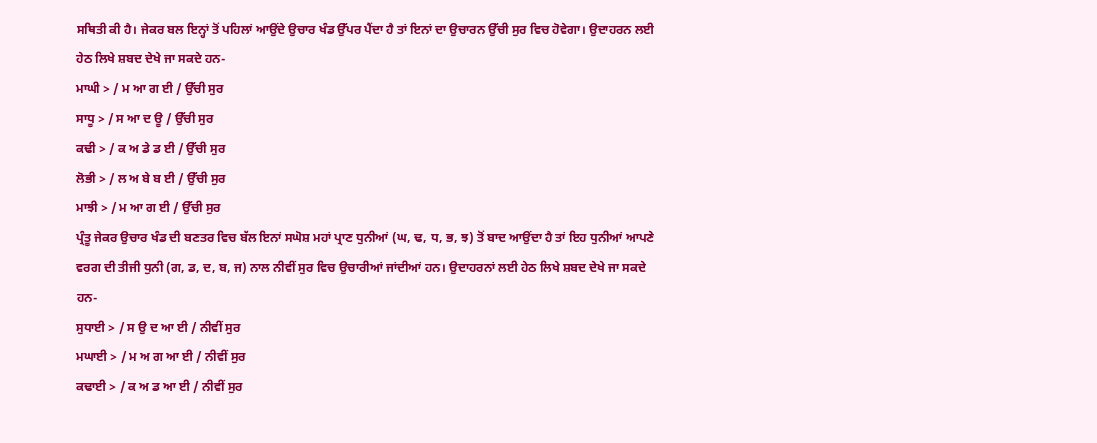ਸਥਿਤੀ ਕੀ ਹੈ। ਜੇਕਰ ਬਲ ਇਨ੍ਹਾਂ ਤੋਂ ਪਹਿਲਾਂ ਆਉਂਦੇ ਉਚਾਰ ਖੰਡ ਉੱਪਰ ਪੈਂਦਾ ਹੈ ਤਾਂ ਇਨਾਂ ਦਾ ਉਚਾਰਨ ਉੱਚੀ ਸੁਰ ਵਿਚ ਹੋਵੇਗਾ। ਉਦਾਹਰਨ ਲਈ ਹੇਠ ਲਿਖੇ ਸ਼ਬਦ ਦੇਖੇ ਜਾ ਸਕਦੇ ਹਨ-
ਮਾਘੀ > / ਮ ਆ ਗ ਈ / ਉੱਚੀ ਸੁਰ
ਸਾਧੂ > / ਸ ਆ ਦ ਊ / ਉੱਚੀ ਸੁਰ
ਕਢੀ > / ਕ ਅ ਡੇ ਡ ਈ / ਉੱਚੀ ਸੁਰ
ਲੋਭੀ > / ਲ ਅ ਬੇ ਬ ਈ / ਉੱਚੀ ਸੁਰ
ਮਾਝੀ > / ਮ ਆ ਗ ਈ / ਉੱਚੀ ਸੁਰ
ਪ੍ਰੰਤੂ ਜੇਕਰ ਉਚਾਰ ਖੰਡ ਦੀ ਬਣਤਰ ਵਿਚ ਬੱਲ ਇਨਾਂ ਸਘੋਸ਼ ਮਹਾਂ ਪ੍ਰਾਣ ਧੁਨੀਆਂ (ਘ, ਢ, ਧ, ਭ, ਝ) ਤੋਂ ਬਾਦ ਆਉਂਦਾ ਹੈ ਤਾਂ ਇਹ ਧੁਨੀਆਂ ਆਪਣੇ ਵਰਗ ਦੀ ਤੀਜੀ ਧੁਨੀ (ਗ, ਡ, ਦ, ਬ, ਜ) ਨਾਲ ਨੀਵੀਂ ਸੁਰ ਵਿਚ ਉਚਾਰੀਆਂ ਜਾਂਦੀਆਂ ਹਨ। ਉਦਾਹਰਨਾਂ ਲਈ ਹੇਠ ਲਿਖੇ ਸ਼ਬਦ ਦੇਖੇ ਜਾ ਸਕਦੇ ਹਨ-
ਸੁਧਾਈ > / ਸ ਉ ਦ ਆ ਈ / ਨੀਵੀਂ ਸੁਰ
ਮਘਾਈ > / ਮ ਅ ਗ ਆ ਈ / ਨੀਵੀਂ ਸੁਰ
ਕਢਾਈ > / ਕ ਅ ਡ ਆ ਈ / ਨੀਵੀਂ ਸੁਰ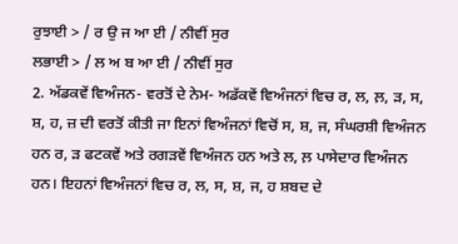ਰੁਝਾਈ > / ਰ ਉ ਜ ਆ ਈ / ਨੀਵੀਂ ਸੁਰ
ਲਭਾਈ > / ਲ ਅ ਬ ਆ ਈ / ਨੀਵੀਂ ਸੁਰ
2. ਅੱਡਕਵੇਂ ਵਿਅੰਜਨ- ਵਰਤੋਂ ਦੇ ਨੇਮ- ਅਡੱਕਵੇਂ ਵਿਅੰਜਨਾਂ ਵਿਚ ਰ, ਲ, ਲ਼, ੜ, ਸ, ਸ਼, ਹ, ਜ਼ ਦੀ ਵਰਤੋਂ ਕੀਤੀ ਜਾ ਇਨਾਂ ਵਿਅੰਜਨਾਂ ਵਿਚੋਂ ਸ, ਸ਼, ਜ, ਸੰਘਰਸ਼ੀ ਵਿਅੰਜਨ ਹਨ ਰ, ੜ ਫਟਕਵੇਂ ਅਤੇ ਰਗੜਵੇਂ ਵਿਅੰਜਨ ਹਨ ਅਤੇ ਲ, ਲ਼ ਪਾਸੇਦਾਰ ਵਿਅੰਜਨ ਹਨ। ਇਹਨਾਂ ਵਿਅੰਜਨਾਂ ਵਿਚ ਰ, ਲ, ਸ, ਸ਼, ਜ, ਹ ਸ਼ਬਦ ਦੇ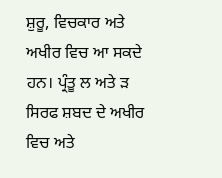ਸ਼ੁਰੂ, ਵਿਚਕਾਰ ਅਤੇ ਅਖੀਰ ਵਿਚ ਆ ਸਕਦੇ ਹਨ। ਪ੍ਰੰਤੂ ਲ ਅਤੇ ੜ ਸਿਰਫ ਸ਼ਬਦ ਦੇ ਅਖੀਰ ਵਿਚ ਅਤੇ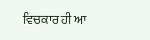ਵਿਚਕਾਰ ਹੀ ਆ